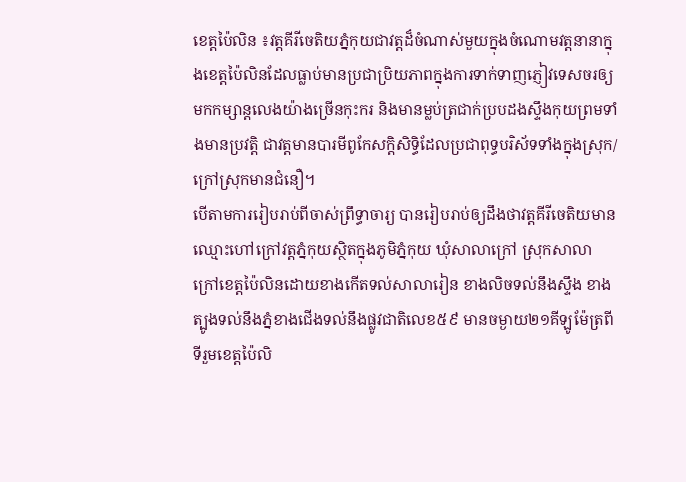ខេត្តប៉ៃលិន ៖វត្តគីរីចេតិយភ្នំកុយជាវត្តដ៏ចំណាស់មួយក្នុងចំណោមវត្តនានាក្នុងខេត្តប៉ៃលិនដែលធ្លាប់មានប្រជាប្រិយភាពក្នុងការទាក់ទាញភ្ញៀវទេសចរឲ្យមកកម្សាន្តលេងយ៉ាងច្រើនកុះករ និងមានម្លប់ត្រជាក់ប្របដងស្ទឹងកុយព្រមទាំងមានប្រវត្តិ ជាវត្តមានបារមីពូកែសក្ដិសិទ្ធិដែលប្រជាពុទ្ធបរិស័ទទាំងក្នុងស្រុក/ក្រៅស្រុកមានជំនឿ។
បើតាមការរៀបរាប់ពីចាស់ព្រឹទ្ធាចារ្យ បានរៀបរាប់ឲ្យដឹងថាវត្តគីរីចេតិយមានឈ្មោះហៅក្រៅវត្តភ្នំកុយស្ថិតក្នុងភូមិភ្នំកុយ ឃុំសាលាក្រៅ ស្រុកសាលាក្រៅខេត្តប៉ៃលិនដោយខាងកើតទល់សាលារៀន ខាងលិចទល់នឹងស្ទឹង ខាងត្បូងទល់នឹងភ្នំខាងជើងទល់នឹងផ្លូវជាតិលេខ៥៩ មានចម្ងាយ២១គីឡូម៉ែត្រពីទីរួមខេត្តប៉ៃលិ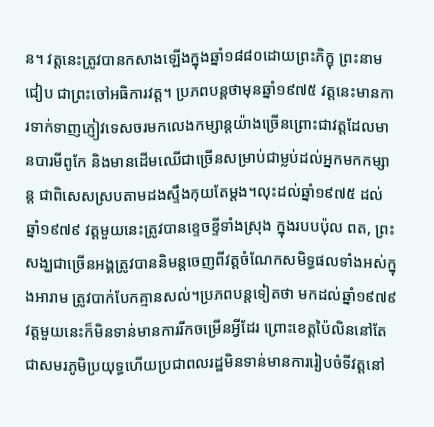ន។ វត្តនេះត្រូវបានកសាងឡើងក្នុងឆ្នាំ១៨៨០ដោយព្រះភិក្ខុ ព្រះនាមជៀប ជាព្រះចៅអធិការវត្ត។ ប្រភពបន្តថាមុនឆ្នាំ១៩៧៥ វត្តនេះមានការទាក់ទាញភ្ញៀវទេសចរមកលេងកម្សាន្តយ៉ាងច្រើនព្រោះជាវត្តដែលមានបារមីពូកែ និងមានដើមឈើជាច្រើនសម្រាប់ជាម្លប់ដល់អ្នកមកកម្សាន្ត ជាពិសេសស្របតាមដងស្ទឹងកុយតែម្តង។លុះដល់ឆ្នាំ១៩៧៥ ដល់ឆ្នាំ១៩៧៩ វត្តមួយនេះត្រូវបានខ្ទេចខ្ទីទាំងស្រុង ក្នុងរបបប៉ុល ពត, ព្រះសង្ឃជាច្រើនអង្គត្រូវបាននិមន្តចេញពីវត្តចំណែកសមិទ្ធផលទាំងអស់ក្នុងអារាម ត្រូវបាក់បែកគ្មានសល់។ប្រភពបន្តទៀតថា មកដល់ឆ្នាំ១៩៧៩ វត្តមួយនេះក៏មិនទាន់មានការរីកចម្រើនអ្វីដែរ ព្រោះខេត្តប៉ៃលិននៅតែជាសមរភូមិប្រយុទ្ធហើយប្រជាពលរដ្ឋមិនទាន់មានការរៀបចំទីវត្តនៅ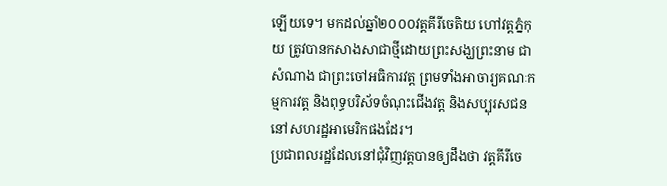ឡើយទេ។ មកដល់ឆ្នាំ២០០០វត្តគីរីចេតិយ ហៅវត្តភ្នំកុយ ត្រូវបានកសាងសាជាថ្មីដោយព្រះសង្ឃព្រះនាម ជាសំណាង ជាព្រះចៅអធិការវត្ត ព្រមទាំងអាចារ្យគណៈកម្មការវត្ត និងពុទ្ធបរិស័ទចំណុះជើងវត្ត និងសប្បុរសជននៅសហរដ្ឋអាមេរិកផងដែរ។
ប្រជាពលរដ្ឋដែលនៅជុំវិញវត្តបានឲ្យដឹងថា វត្តគីរីចេ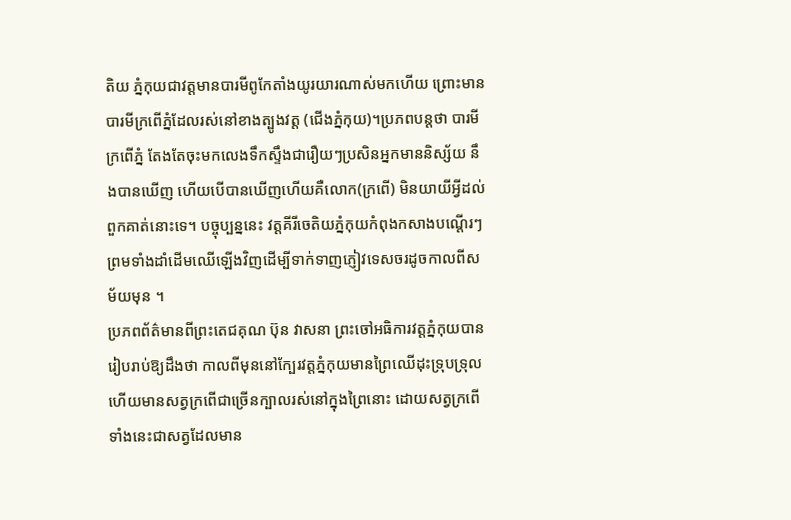តិយ ភ្នំកុយជាវត្តមានបារមីពូកែតាំងយូរយារណាស់មកហើយ ព្រោះមានបារមីក្រពើភ្នំដែលរស់នៅខាងត្បូងវត្ត (ជើងភ្នំកុយ)។ប្រភពបន្តថា បារមីក្រពើភ្នំ តែងតែចុះមកលេងទឹកស្ទឹងជារឿយៗប្រសិនអ្នកមាននិស្ស័យ នឹងបានឃើញ ហើយបើបានឃើញហើយគឺលោក(ក្រពើ) មិនយាយីអ្វីដល់ពួកគាត់នោះទេ។ បច្ចុប្បន្ននេះ វត្តគីរីចេតិយភ្នំកុយកំពុងកសាងបណ្តើរៗ ព្រមទាំងដាំដើមឈើឡើងវិញដើម្បីទាក់ទាញភ្ញៀវទេសចរដូចកាលពីសម័យមុន ។
ប្រភពព័ត៌មានពីព្រះតេជគុណ ប៊ុន វាសនា ព្រះចៅអធិការវត្តភ្នំកុយបានរៀបរាប់ឱ្យដឹងថា កាលពីមុននៅក្បែរវត្តភ្នំកុយមានព្រៃឈើដុះទ្រុបទ្រុល ហើយមានសត្វក្រពើជាច្រើនក្បាលរស់នៅក្នុងព្រៃនោះ ដោយសត្វក្រពើទាំងនេះជាសត្វដែលមាន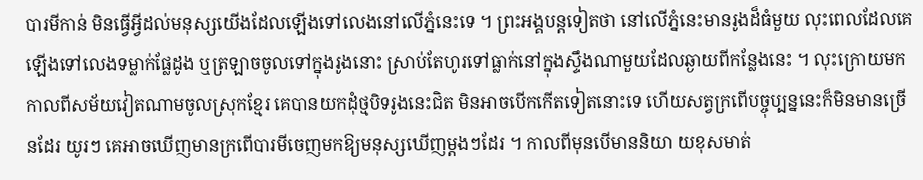បារមីកាន់ មិនធ្វើអ្វីដល់មនុស្សយើងដែលឡើងទៅលេងនៅលើភ្នំនេះទេ ។ ព្រះអង្គបន្តទៀតថា នៅលើភ្នំនេះមានរូងដ៏ធំមួយ លុះពេលដែលគេឡើងទៅលេងទម្លាក់ផ្លែដូង ឬត្រឡាចចូលទៅក្នុងរូងនោះ ស្រាប់តែហូរទៅធ្លាក់នៅក្នុងស្ទឹងណាមួយដែលឆ្ងាយពីកន្លែងនេះ ។ លុះក្រោយមក កាលពីសម័យវៀតណាមចូលស្រុកខ្មែរ គេបានយកដុំថ្មបិទរូងនេះជិត មិនអាចបើកកើតទៀតនោះទេ ហើយសត្វក្រពើបច្ចុប្បន្ននេះក៏មិនមានច្រើនដែរ យូរៗ គេអាចឃើញមានក្រពើបារមីចេញមកឱ្យមនុស្សឃើញម្តងៗដែរ ។ កាលពីមុនបើមាននិយា យខុសមាត់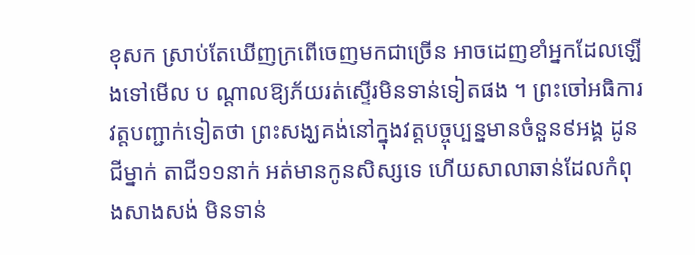ខុសក ស្រាប់តែឃើញក្រពើចេញមកជាច្រើន អាចដេញខាំអ្នកដែលឡើងទៅមើល ប ណ្តាលឱ្យភ័យរត់ស្ទើរមិនទាន់ទៀតផង ។ ព្រះចៅអធិការវត្តបញ្ជាក់ទៀតថា ព្រះសង្ឃគង់នៅក្នុងវត្តបច្ចុប្បន្នមានចំនួន៩អង្គ ដូនជីម្នាក់ តាជី១១នាក់ អត់មានកូនសិស្សទេ ហើយសាលាឆាន់ដែលកំពុងសាងសង់ មិនទាន់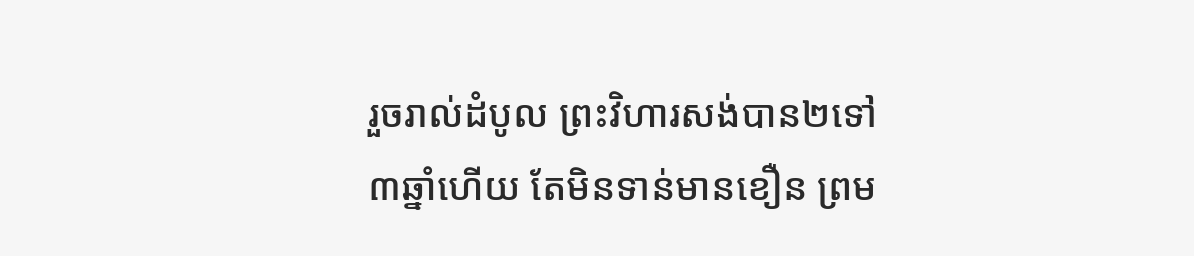រួចរាល់ដំបូល ព្រះវិហារសង់បាន២ទៅ៣ឆ្នាំហើយ តែមិនទាន់មានខឿន ព្រម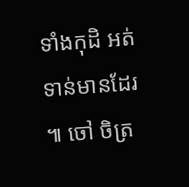ទាំងកុដិ អត់ទាន់មានដែរ ៕ ចៅ ចិត្រ